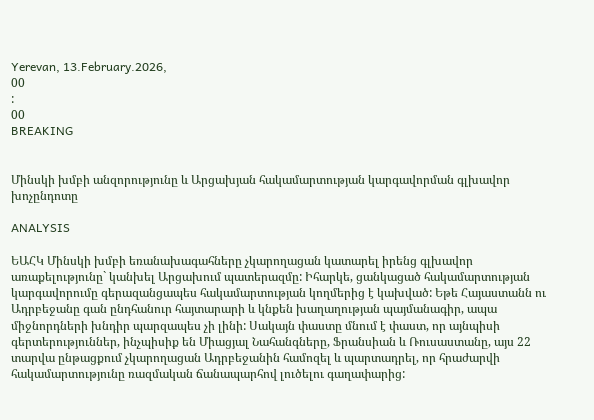Yerevan, 13.February.2026,
00
:
00
BREAKING


Մինսկի խմբի անզորությունը և Արցախյան հակամարտության կարգավորման գլխավոր խոչընդոտը

ANALYSIS

ԵԱՀԿ Մինսկի խմբի եռանախագահները չկարողացան կատարել իրենց գլխավոր առաքելությունը` կանխել Արցախում պատերազմը: Իհարկե, ցանկացած հակամարտության կարգավորումը գերազանցապես հակամարտության կողմերից է կախված: Եթե Հայաստանն ու Ադրբեջանը գան ընդհանուր հայտարարի և կնքեն խաղաղության պայմանագիր, ապա միջնորդների խնդիր պարզապես չի լինի: Սակայն փաստը մնում է փաստ, որ այնպիսի գերտերություններ, ինչպիսիք են Միացյալ Նահանգները, Ֆրանսիան և Ռուսաստանը, այս 22 տարվա ընթացքում չկարողացան Ադրբեջանին համոզել և պարտադրել, որ հրաժարվի հակամարտությունը ռազմական ճանապարհով լուծելու գաղափարից: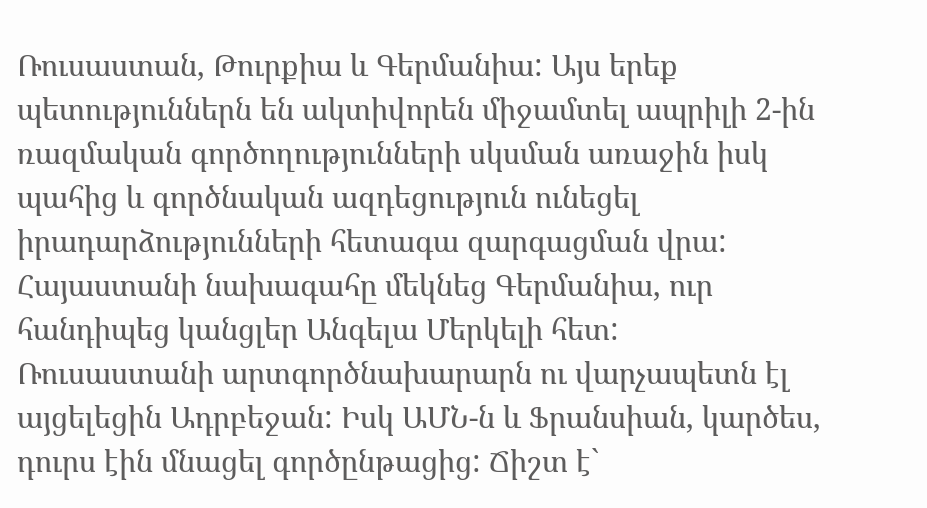Ռուսաստան, Թուրքիա և Գերմանիա: Այս երեք պետություններն են ակտիվորեն միջամտել ապրիլի 2-ին ռազմական գործողությունների սկսման առաջին իսկ պահից և գործնական ազդեցություն ունեցել իրադարձությունների հետագա զարգացման վրա: Հայաստանի նախագահը մեկնեց Գերմանիա, ուր հանդիպեց կանցլեր Անգելա Մերկելի հետ: Ռուսաստանի արտգործնախարարն ու վարչապետն էլ այցելեցին Ադրբեջան: Իսկ ԱՄՆ-ն և Ֆրանսիան, կարծես, դուրս էին մնացել գործընթացից: Ճիշտ է`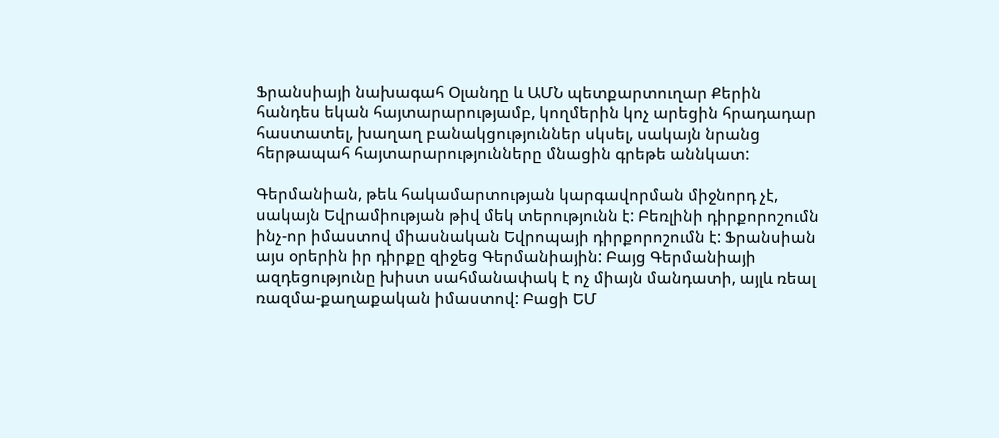Ֆրանսիայի նախագահ Օլանդը և ԱՄՆ պետքարտուղար Քերին հանդես եկան հայտարարությամբ, կողմերին կոչ արեցին հրադադար հաստատել, խաղաղ բանակցություններ սկսել, սակայն նրանց հերթապահ հայտարարությունները մնացին գրեթե աննկատ:

Գերմանիան, թեև հակամարտության կարգավորման միջնորդ չէ, սակայն Եվրամիության թիվ մեկ տերությունն է: Բեռլինի դիրքորոշումն ինչ-որ իմաստով միասնական Եվրոպայի դիրքորոշումն է: Ֆրանսիան այս օրերին իր դիրքը զիջեց Գերմանիային: Բայց Գերմանիայի ազդեցությունը խիստ սահմանափակ է ոչ միայն մանդատի, այլև ռեալ ռազմա-քաղաքական իմաստով: Բացի ԵՄ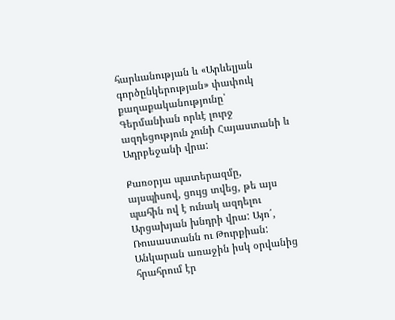հարևանության և «Արևելյան գործընկերության» փափուկ քաղաքականությունը՝ Գերմանիան որևէ լուրջ ազդեցություն չունի Հայաստանի և Ադրբեջանի վրա:

Քառօրյա պատերազմը, այսպիսով, ցույց տվեց, թե այս պահին ով է ունակ ազդելու Արցախյան խնդրի վրա: Այո՛, Ռուսաստանն ու Թուրքիան: Անկարան առաջին իսկ օրվանից հրահրում էր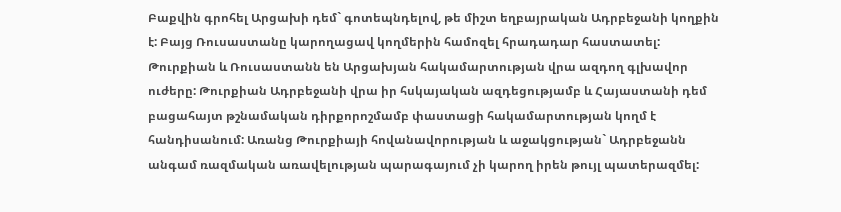Բաքվին գրոհել Արցախի դեմ` գոտեպնդելով, թե միշտ եղբայրական Ադրբեջանի կողքին է: Բայց Ռուսաստանը կարողացավ կողմերին համոզել հրադադար հաստատել: Թուրքիան և Ռուսաստանն են Արցախյան հակամարտության վրա ազդող գլխավոր ուժերը: Թուրքիան Ադրբեջանի վրա իր հսկայական ազդեցությամբ և Հայաստանի դեմ բացահայտ թշնամական դիրքորոշմամբ փաստացի հակամարտության կողմ է հանդիսանում: Առանց Թուրքիայի հովանավորության և աջակցության` Ադրբեջանն անգամ ռազմական առավելության պարագայում չի կարող իրեն թույլ պատերազմել: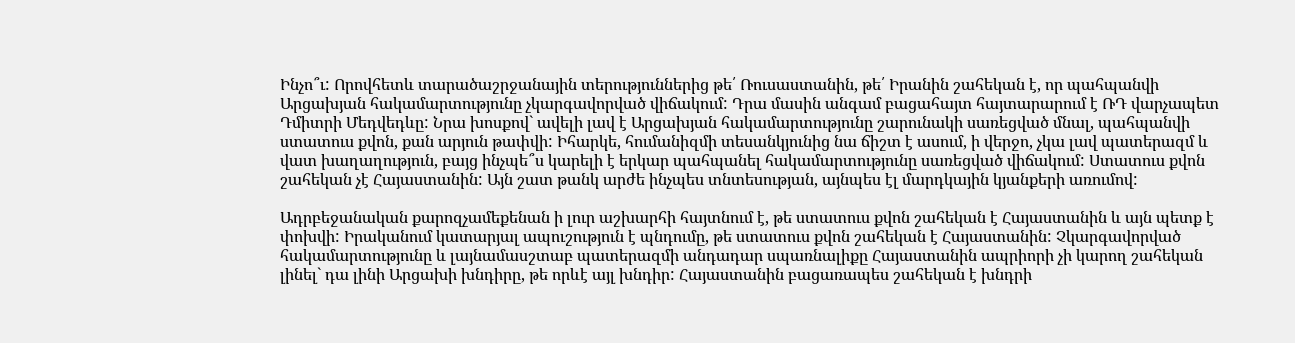Ինչո՞ւ: Որովհետև տարածաշրջանային տերություններից թե՛ Ռուսաստանին, թե՛ Իրանին շահեկան է, որ պահպանվի Արցախյան հակամարտությունը չկարգավորված վիճակում: Դրա մասին անգամ բացահայտ հայտարարում է ՌԴ վարչապետ Դմիտրի Մեդվեդևը: Նրա խոսքով` ավելի լավ է Արցախյան հակամարտությունը շարունակի սառեցված մնալ, պահպանվի ստատուս քվոն, քան արյուն թափվի: Իհարկե, հումանիզմի տեսանկյունից նա ճիշտ է ասում, ի վերջո, չկա լավ պատերազմ և վատ խաղաղություն, բայց ինչպե՞ս կարելի է երկար պահպանել հակամարտությունը սառեցված վիճակում: Ստատուս քվոն շահեկան չէ Հայաստանին: Այն շատ թանկ արժե ինչպես տնտեսության, այնպես էլ մարդկային կյանքերի առումով:

Ադրբեջանական քարոզչամեքենան ի լուր աշխարհի հայտնում է, թե ստատուս քվոն շահեկան է Հայաստանին և այն պետք է փոխվի: Իրականում կատարյալ ապուշություն է պնդումը, թե ստատուս քվոն շահեկան է Հայաստանին: Չկարգավորված հակամարտությունը և լայնամասշտաբ պատերազմի անդադար սպառնալիքը Հայաստանին ապրիորի չի կարող շահեկան լինել` դա լինի Արցախի խնդիրը, թե որևէ այլ խնդիր: Հայաստանին բացառապես շահեկան է խնդրի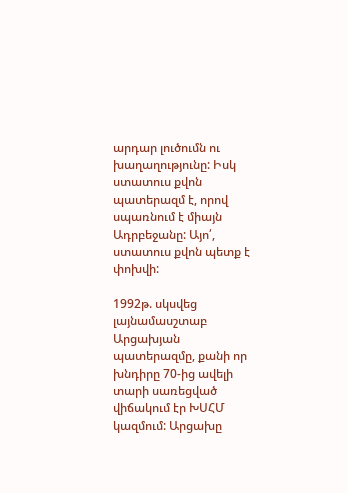արդար լուծումն ու խաղաղությունը: Իսկ ստատուս քվոն պատերազմ է, որով սպառնում է միայն Ադրբեջանը: Այո՛, ստատուս քվոն պետք է փոխվի:

1992թ. սկսվեց լայնամասշտաբ Արցախյան պատերազմը, քանի որ խնդիրը 70-ից ավելի տարի սառեցված վիճակում էր ԽՍՀՄ կազմում: Արցախը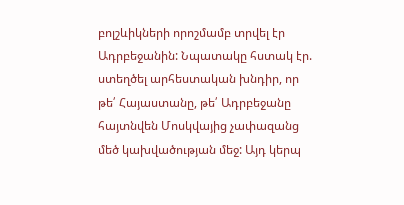բոլշևիկների որոշմամբ տրվել էր Ադրբեջանին: Նպատակը հստակ էր. ստեղծել արհեստական խնդիր, որ թե՛ Հայաստանը, թե՛ Ադրբեջանը հայտնվեն Մոսկվայից չափազանց մեծ կախվածության մեջ: Այդ կերպ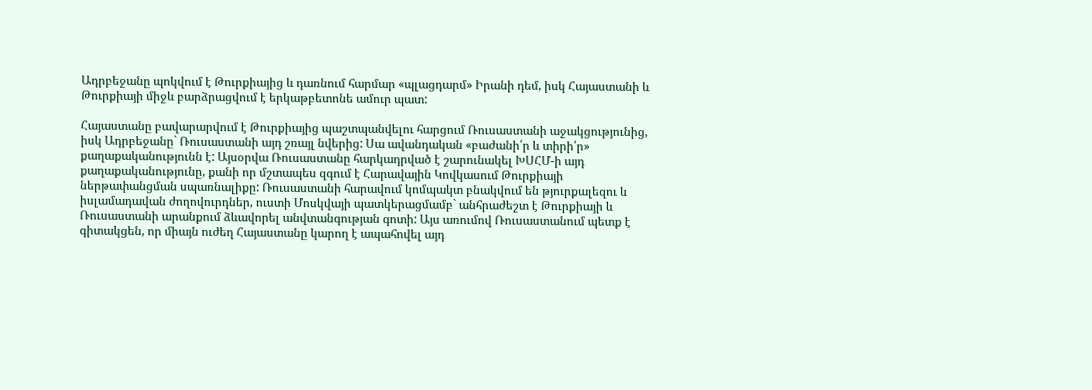Ադրբեջանը պոկվում է Թուրքիայից և դառնում հարմար «պլացդարմ» Իրանի դեմ, իսկ Հայաստանի և Թուրքիայի միջև բարձրացվում է երկաթբետոնե ամուր պատ:

Հայաստանը բավարարվում է Թուրքիայից պաշտպանվելու հարցում Ռուսաստանի աջակցությունից, իսկ Ադրբեջանը` Ռուսաստանի այդ շռայլ նվերից: Սա ավանդական «բաժանի՛ր և տիրի՛ր» քաղաքականությունն է: Այսօրվա Ռուսաստանը հարկադրված է շարունակել ԽՍՀՄ-ի այդ քաղաքականությունը, քանի որ մշտապես զգում է Հարավային Կովկասում Թուրքիայի ներթափանցման սպառնալիքը: Ռուսաստանի հարավում կոմպակտ բնակվում են թյուրքալեզու և իսլամադավան ժողովուրդներ, ուստի Մոսկվայի պատկերացմամբ` անհրաժեշտ է Թուրքիայի և Ռուսաստանի արանքում ձևավորել անվտանգության գոտի: Այս առումով Ռուսաստանում պետք է գիտակցեն, որ միայն ուժեղ Հայաստանը կարող է ապահովել այդ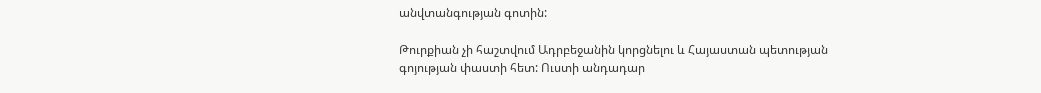անվտանգության գոտին:

Թուրքիան չի հաշտվում Ադրբեջանին կորցնելու և Հայաստան պետության գոյության փաստի հետ: Ուստի անդադար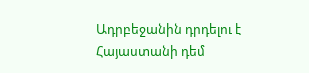Ադրբեջանին դրդելու է Հայաստանի դեմ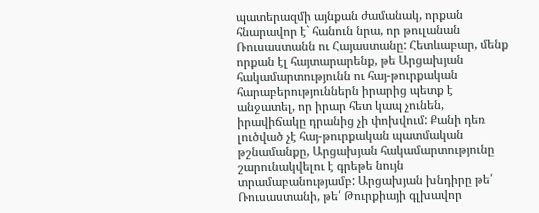պատերազմի այնքան ժամանակ, որքան հնարավոր է` հանուն նրա, որ թուլանան Ռուսաստանն ու Հայաստանը: Հետևաբար, մենք որքան էլ հայտարարենք, թե Արցախյան հակամարտությունն ու հայ-թուրքական հարաբերություններն իրարից պետք է անջատել, որ իրար հետ կապ չունեն, իրավիճակը դրանից չի փոխվում: Քանի դեռ լուծված չէ հայ-թուրքական պատմական թշնամանքը, Արցախյան հակամարտությունը շարունակվելու է գրեթե նույն տրամաբանությամբ: Արցախյան խնդիրը թե՛ Ռուսաստանի, թե՛ Թուրքիայի գլխավոր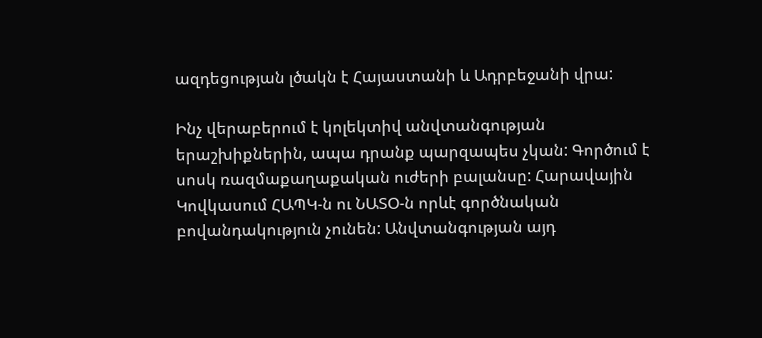ազդեցության լծակն է Հայաստանի և Ադրբեջանի վրա:

Ինչ վերաբերում է կոլեկտիվ անվտանգության երաշխիքներին, ապա դրանք պարզապես չկան: Գործում է սոսկ ռազմաքաղաքական ուժերի բալանսը: Հարավային Կովկասում ՀԱՊԿ-ն ու ՆԱՏՕ-ն որևէ գործնական բովանդակություն չունեն: Անվտանգության այդ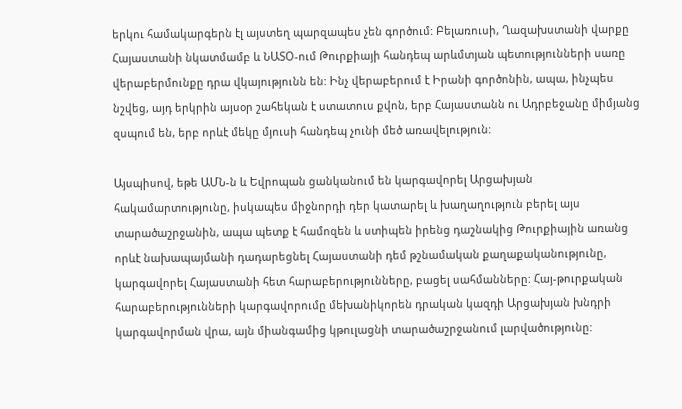երկու համակարգերն էլ այստեղ պարզապես չեն գործում: Բելառուսի, Ղազախստանի վարքը Հայաստանի նկատմամբ և ՆԱՏՕ-ում Թուրքիայի հանդեպ արևմտյան պետությունների սառը վերաբերմունքը դրա վկայությունն են: Ինչ վերաբերում է Իրանի գործոնին, ապա, ինչպես նշվեց, այդ երկրին այսօր շահեկան է ստատուս քվոն, երբ Հայաստանն ու Ադրբեջանը միմյանց զսպում են, երբ որևէ մեկը մյուսի հանդեպ չունի մեծ առավելություն:

Այսպիսով, եթե ԱՄՆ-ն և Եվրոպան ցանկանում են կարգավորել Արցախյան հակամարտությունը, իսկապես միջնորդի դեր կատարել և խաղաղություն բերել այս տարածաշրջանին, ապա պետք է համոզեն և ստիպեն իրենց դաշնակից Թուրքիային առանց որևէ նախապայմանի դադարեցնել Հայաստանի դեմ թշնամական քաղաքականությունը, կարգավորել Հայաստանի հետ հարաբերությունները, բացել սահմանները: Հայ-թուրքական հարաբերությունների կարգավորումը մեխանիկորեն դրական կազդի Արցախյան խնդրի կարգավորման վրա, այն միանգամից կթուլացնի տարածաշրջանում լարվածությունը: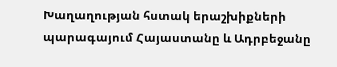Խաղաղության հստակ երաշխիքների պարագայում Հայաստանը և Ադրբեջանը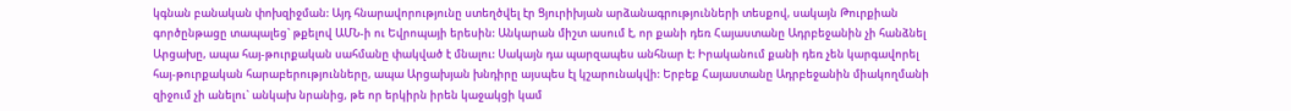կգնան բանական փոխզիջման: Այդ հնարավորությունը ստեղծվել էր Ցյուրիխյան արձանագրությունների տեսքով, սակայն Թուրքիան գործընթացը տապալեց` թքելով ԱՄՆ-ի ու Եվրոպայի երեսին: Անկարան միշտ ասում է, որ քանի դեռ Հայաստանը Ադրբեջանին չի հանձնել Արցախը, ապա հայ-թուրքական սահմանը փակված է մնալու: Սակայն դա պարզապես անհնար է: Իրականում քանի դեռ չեն կարգավորել հայ-թուրքական հարաբերությունները, ապա Արցախյան խնդիրը այսպես էլ կշարունակվի: Երբեք Հայաստանը Ադրբեջանին միակողմանի զիջում չի անելու` անկախ նրանից, թե որ երկիրն իրեն կաջակցի կամ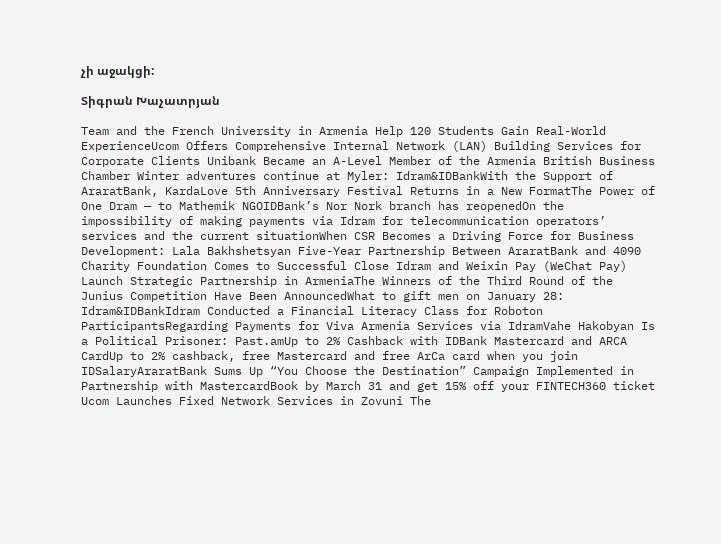չի աջակցի:

Տիգրան Խաչատրյան

Team and the French University in Armenia Help 120 Students Gain Real-World ExperienceUcom Offers Comprehensive Internal Network (LAN) Building Services for Corporate Clients Unibank Became an A-Level Member of the Armenia British Business Chamber Winter adventures continue at Myler: Idram&IDBankWith the Support of AraratBank, KardaLove 5th Anniversary Festival Returns in a New FormatThe Power of One Dram — to Mathemik NGOIDBank’s Nor Nork branch has reopenedOn the impossibility of making payments via Idram for telecommunication operators’ services and the current situationWhen CSR Becomes a Driving Force for Business Development: Lala Bakhshetsyan Five-Year Partnership Between AraratBank and 4090 Charity Foundation Comes to Successful Close Idram and Weixin Pay (WeChat Pay) Launch Strategic Partnership in ArmeniaThe Winners of the Third Round of the Junius Competition Have Been AnnouncedWhat to gift men on January 28: Idram&IDBankIdram Conducted a Financial Literacy Class for Roboton ParticipantsRegarding Payments for Viva Armenia Services via IdramVahe Hakobyan Is a Political Prisoner: Past.amUp to 2% Cashback with IDBank Mastercard and ARCA CardUp to 2% cashback, free Mastercard and free ArCa card when you join IDSalaryAraratBank Sums Up “You Choose the Destination” Campaign Implemented in Partnership with MastercardBook by March 31 and get 15% off your FINTECH360 ticket Ucom Launches Fixed Network Services in Zovuni The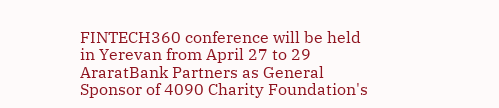FINTECH360 conference will be held in Yerevan from April 27 to 29 AraratBank Partners as General Sponsor of 4090 Charity Foundation's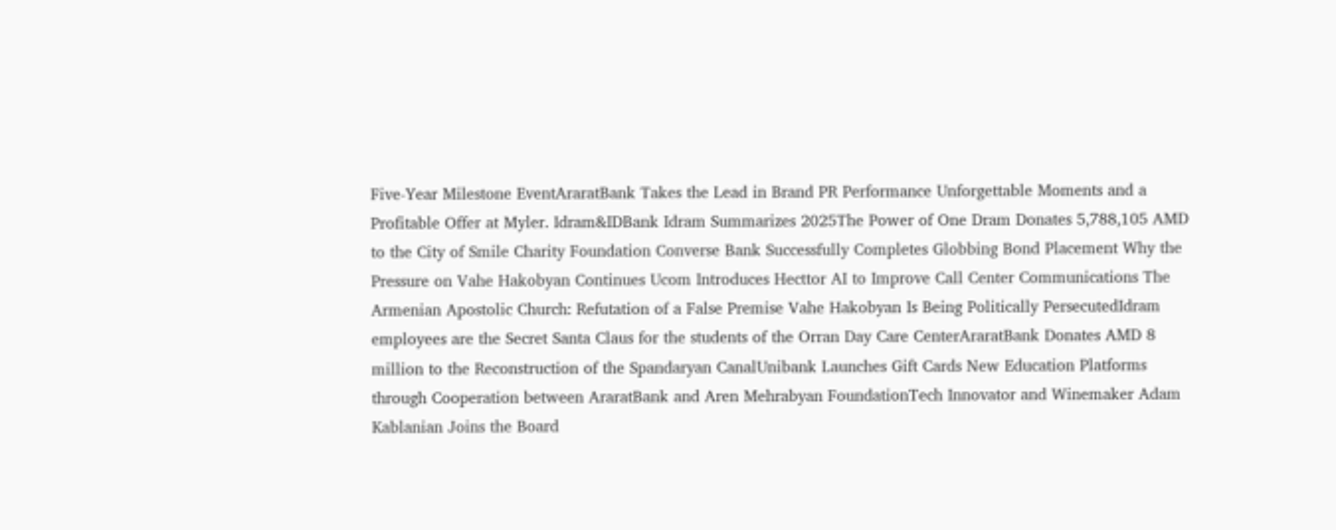Five-Year Milestone EventAraratBank Takes the Lead in Brand PR Performance Unforgettable Moments and a Profitable Offer at Myler. Idram&IDBank Idram Summarizes 2025The Power of One Dram Donates 5,788,105 AMD to the City of Smile Charity Foundation Converse Bank Successfully Completes Globbing Bond Placement Why the Pressure on Vahe Hakobyan Continues Ucom Introduces Hecttor AI to Improve Call Center Communications The Armenian Apostolic Church: Refutation of a False Premise Vahe Hakobyan Is Being Politically PersecutedIdram employees are the Secret Santa Claus for the students of the Orran Day Care CenterAraratBank Donates AMD 8 million to the Reconstruction of the Spandaryan CanalUnibank Launches Gift Cards New Education Platforms through Cooperation between AraratBank and Aren Mehrabyan FoundationTech Innovator and Winemaker Adam Kablanian Joins the Board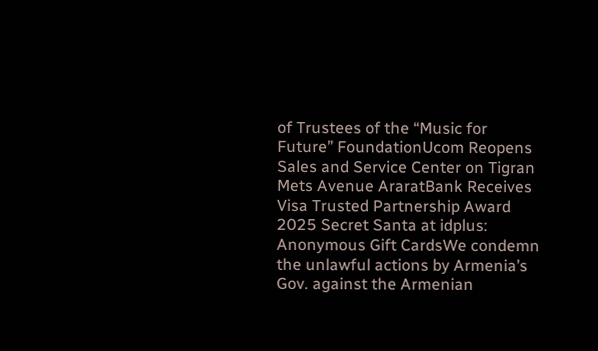of Trustees of the “Music for Future” FoundationUcom Reopens Sales and Service Center on Tigran Mets Avenue AraratBank Receives Visa Trusted Partnership Award 2025 Secret Santa at idplus: Anonymous Gift CardsWe condemn the unlawful actions by Armenia’s Gov. against the Armenian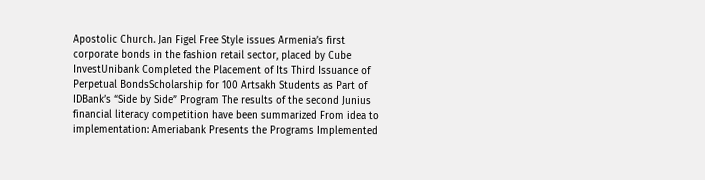Apostolic Church. Jan Figel Free Style issues Armenia’s first corporate bonds in the fashion retail sector, placed by Cube InvestUnibank Completed the Placement of Its Third Issuance of Perpetual BondsScholarship for 100 Artsakh Students as Part of IDBank’s “Side by Side” Program The results of the second Junius financial literacy competition have been summarized From idea to implementation: Ameriabank Presents the Programs Implemented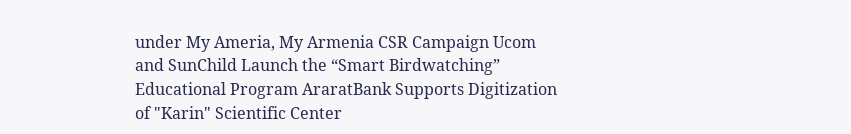under My Ameria, My Armenia CSR Campaign Ucom and SunChild Launch the “Smart Birdwatching” Educational Program AraratBank Supports Digitization of "Karin" Scientific Center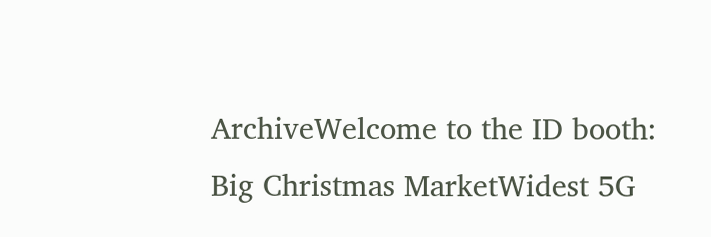ArchiveWelcome to the ID booth: Big Christmas MarketWidest 5G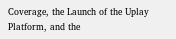Coverage, the Launch of the Uplay Platform, and the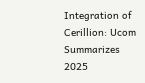Integration of Cerillion: Ucom Summarizes 2025